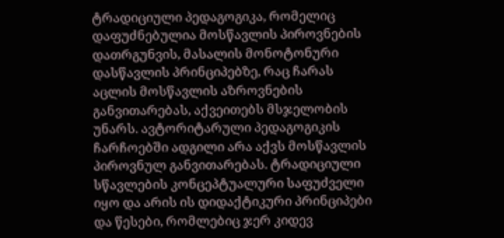ტრადიციული პედაგოგიკა, რომელიც დაფუძნებულია მოსწავლის პიროვნების დათრგუნვის, მასალის მონოტონური დასწავლის პრინციპებზე, რაც ჩარას აცლის მოსწავლის აზროვნების განვითარებას, აქვეითებს მსჯელობის უნარს. ავტორიტარული პედაგოგიკის ჩარჩოებში ადგილი არა აქვს მოსწავლის პიროვნულ განვითარებას. ტრადიციული სწავლების კონცეპტუალური საფუძველი იყო და არის ის დიდაქტიკური პრინციპები და წესები, რომლებიც ჯერ კიდევ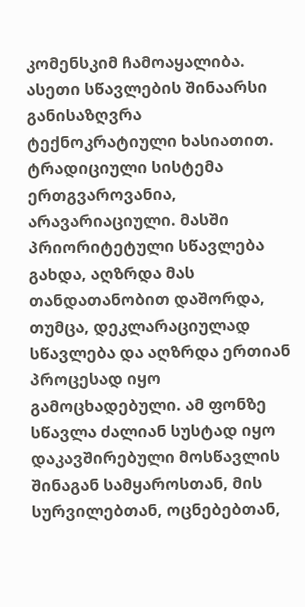კომენსკიმ ჩამოაყალიბა. ასეთი სწავლების შინაარსი განისაზღვრა ტექნოკრატიული ხასიათით. ტრადიციული სისტემა ერთგვაროვანია, არავარიაციული. მასში პრიორიტეტული სწავლება გახდა, აღზრდა მას თანდათანობით დაშორდა, თუმცა, დეკლარაციულად სწავლება და აღზრდა ერთიან პროცესად იყო გამოცხადებული. ამ ფონზე სწავლა ძალიან სუსტად იყო დაკავშირებული მოსწავლის შინაგან სამყაროსთან, მის სურვილებთან, ოცნებებთან,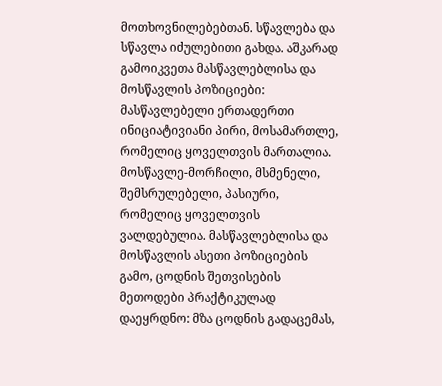მოთხოვნილებებთან. სწავლება და სწავლა იძულებითი გახდა. აშკარად გამოიკვეთა მასწავლებლისა და მოსწავლის პოზიციები: მასწავლებელი ერთადერთი ინიციატივიანი პირი, მოსამართლე, რომელიც ყოველთვის მართალია. მოსწავლე-მორჩილი, მსმენელი, შემსრულებელი, პასიური, რომელიც ყოველთვის ვალდებულია. მასწავლებლისა და მოსწავლის ასეთი პოზიციების გამო, ცოდნის შეთვისების მეთოდები პრაქტიკულად დაეყრდნო: მზა ცოდნის გადაცემას,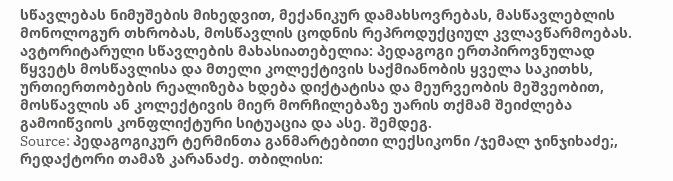სწავლებას ნიმუშების მიხედვით, მექანიკურ დამახსოვრებას, მასწავლებლის მონოლოგურ თხრობას, მოსწავლის ცოდნის რეპროდუქციულ კვლავწარმოებას. ავტორიტარული სწავლების მახასიათებელია: პედაგოგი ერთპიროვნულად წყვეტს მოსწავლისა და მთელი კოლექტივის საქმიანობის ყველა საკითხს, ურთიერთობების რეალიზება ხდება დიქტატისა და მეურვეობის მეშვეობით, მოსწავლის ან კოლექტივის მიერ მორჩილებაზე უარის თქმამ შეიძლება გამოიწვიოს კონფლიქტური სიტუაცია და ასე. შემდეგ.
Source: პედაგოგიკურ ტერმინთა განმარტებითი ლექსიკონი /ჯემალ ჯინჯიხაძე;, რედაქტორი თამაზ კარანაძე. თბილისი: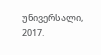უნივერსალი, 2017.